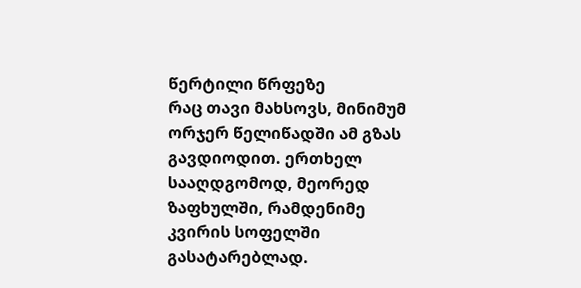წერტილი წრფეზე
რაც თავი მახსოვს, მინიმუმ ორჯერ წელიწადში ამ გზას გავდიოდით. ერთხელ სააღდგომოდ, მეორედ ზაფხულში, რამდენიმე კვირის სოფელში გასატარებლად.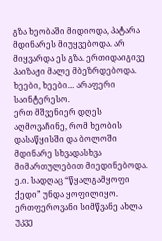გზა ხეობაში მიდიოდა, პატარა მდინარეს მიუყვებოდა. არ მიყვარდა ეს გზა. ერთიდაიგივე პაიზაჟი მალე მბეზრდებოდა. ხეები, ხეები… არაფერი საინტერესო.
ერთ მშვენიერ დღეს აღმოვაჩინე, რომ ხეობის დასაწყისში და ბოლოში მდინარე სხვადასხვა მიმართულებით მიედინებოდა. ე.ი. სადღაც “წყალგამყოფი ქედი” უნდა ყოფილიყო. ერთფეროვანი სიმწვანე ახლა უკვე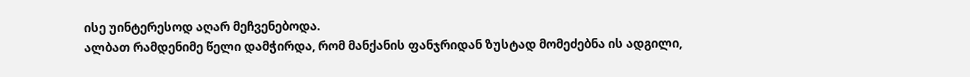ისე უინტერესოდ აღარ მეჩვენებოდა.
ალბათ რამდენიმე წელი დამჭირდა, რომ მანქანის ფანჯრიდან ზუსტად მომეძებნა ის ადგილი,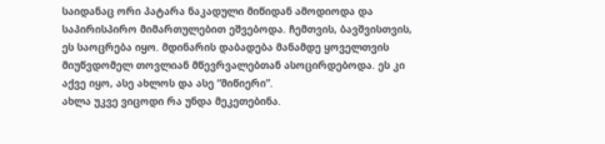საიდანაც ორი პატარა ნაკადული მიწიდან ამოდიოდა და საპირისპირო მიმართულებით ეშვებოდა. ჩემთვის, ბავშვისთვის, ეს საოცრება იყო. მდინარის დაბადება მანამდე ყოველთვის მიუწვდომელ თოვლიან მწევრვალებთან ასოცირდებოდა. ეს კი აქვე იყო, ასე ახლოს და ასე “მიწიერი”.
ახლა უკვე ვიცოდი რა უნდა მეკეთებინა.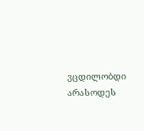ვცდილობდი არასოდეს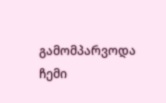გამომპარვოდა ჩემი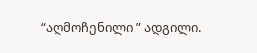“აღმოჩენილი ” ადგილი.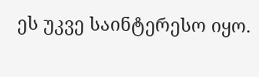ეს უკვე საინტერესო იყო.